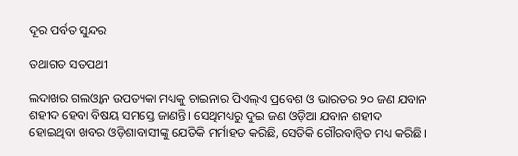ଦୂର ପର୍ବତ ସୁନ୍ଦର

ତଥାଗତ ସତପଥୀ

ଲଦାଖର ଗଲଓ୍ବାନ ଉପତ୍ୟକା ମଧ୍ୟକୁ ଚାଇନାର ପିଏଲ୍‌ଏ ପ୍ରବେଶ ଓ ଭାରତର ୨୦ ଜଣ ଯବାନ ଶହୀଦ ହେବା ବିଷୟ ସମସ୍ତେ ଜାଣନ୍ତି। ସେଥିମଧ୍ୟରୁ ଦୁଇ ଜଣ ଓଡ଼ିଆ ଯବାନ ଶହୀଦ ହୋଇଥିବା ଖବର ଓଡ଼ିଶାବାସୀଙ୍କୁ ଯେତିକି ମର୍ମାହତ କରିଛି, ସେତିକି ଗୌରବାନ୍ବିତ ମଧ୍ୟ କରିଛି।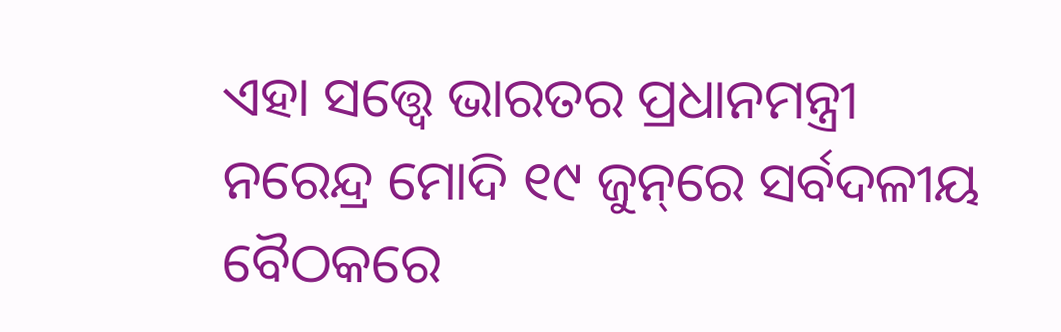ଏହା ସତ୍ତ୍ୱେ ଭାରତର ପ୍ରଧାନମନ୍ତ୍ରୀ ନରେନ୍ଦ୍ର ମୋଦି ୧୯ ଜୁନ୍‌ରେ ସର୍ବଦଳୀୟ ବୈଠକରେ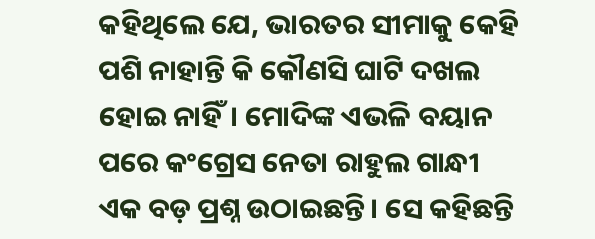କହିଥିଲେ ଯେ, ଭାରତର ସୀମାକୁ କେହି ପଶି ନାହାନ୍ତି କି କୌଣସି ଘାଟି ଦଖଲ ହୋଇ ନାହିଁ। ମୋଦିଙ୍କ ଏଭଳି ବୟାନ ପରେ କଂଗ୍ରେସ ନେତା ରାହୁଲ ଗାନ୍ଧୀ ଏକ ବଡ଼ ପ୍ରଶ୍ନ ଉଠାଇଛନ୍ତି। ସେ କହିଛନ୍ତି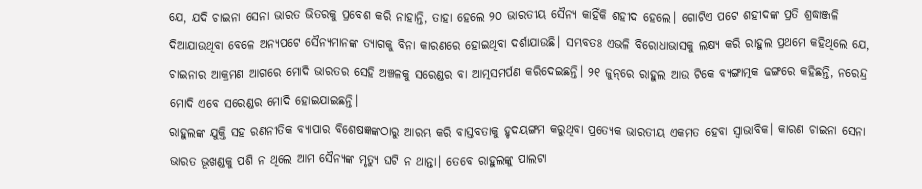ଯେ, ଯଦି ଚାଇନା ସେନା ଭାରତ ଭିତରକୁ ପ୍ରବେଶ କରି ନାହାନ୍ତି, ତାହା ହେଲେ ୨୦ ଭାରତୀୟ ସୈନ୍ୟ କାହିଁକି ଶହୀଦ ହେଲେ। ଗୋଟିଏ ପଟେ ଶହୀଦଙ୍କ ପ୍ରତି ଶ୍ରଦ୍ଧାଞ୍ଜଳି ଦିଆଯାଉଥିବା ବେଳେ ଅନ୍ୟପଟେ ସୈନ୍ୟମାନଙ୍କ ତ୍ୟାଗକୁ ବିନା କାରଣରେ ହୋଇଥିବା ଦର୍ଶାଯାଉଛି। ସମ୍ଭବତଃ ଏଭଳି ବିରୋଧାଭାସକୁ ଲକ୍ଷ୍ୟ କରି ରାହୁଲ ପ୍ରଥମେ କହିଥିଲେ ଯେ, ଚାଇନାର ଆକ୍ରମଣ ଆଗରେ ମୋଦି ଭାରତର ସେହି ଅଞ୍ଚଳକୁ ସରେଣ୍ଡର ବା ଆତ୍ମସମର୍ପଣ କରିଦେଇଛନ୍ତି। ୨୧ ଜୁନ୍‌ରେ ରାହୁଲ ଆଉ ଟିକେ ବ୍ୟଙ୍ଗାତ୍ମକ ଢଙ୍ଗରେ କହିଛନ୍ତି, ନରେନ୍ଦ୍ର ମୋଦି ଏବେ ସରେଣ୍ଡର ମୋଦି ହୋଇଯାଇଛନ୍ତି।
ରାହୁଲଙ୍କ ଯୁକ୍ତି ସହ ରଣନୀତିକ ବ୍ୟାପାର ବିଶେଷଜ୍ଞଙ୍କଠାରୁ ଆରମ୍ଭ କରି ବାସ୍ତବତାକୁ ହୃଦୟଙ୍ଗମ କରୁଥିବା ପ୍ରତ୍ୟେକ ଭାରତୀୟ ଏକମତ ହେବା ସ୍ବାଭାବିକ। କାରଣ ଚାଇନା ସେନା ଭାରତ ଭୂଖଣ୍ଡକୁ ପଶି ନ ଥିଲେ ଆମ ସୈନ୍ୟଙ୍କ ମୃତ୍ୟୁ ଘଟି ନ ଥାନ୍ତା। ତେବେ ରାହୁଲଙ୍କୁ ପାଲଟା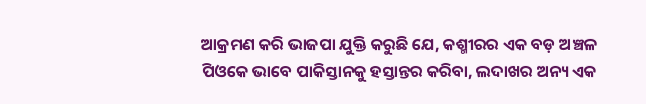ଆକ୍ରମଣ କରି ଭାଜପା ଯୁକ୍ତି କରୁଛି ଯେ, କଶ୍ମୀରର ଏକ ବଡ଼ ଅଞ୍ଚଳ ପିଓକେ ଭାବେ ପାକିସ୍ତାନକୁ ହସ୍ତାନ୍ତର କରିବା, ଲଦାଖର ଅନ୍ୟ ଏକ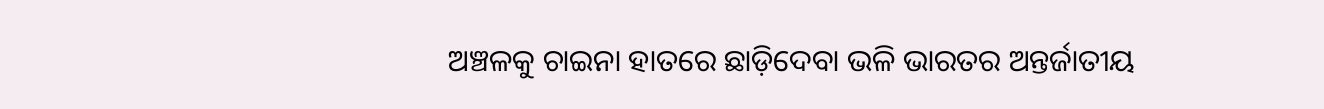ଅଞ୍ଚଳକୁ ଚାଇନା ହାତରେ ଛାଡ଼ିଦେବା ଭଳି ଭାରତର ଅନ୍ତର୍ଜାତୀୟ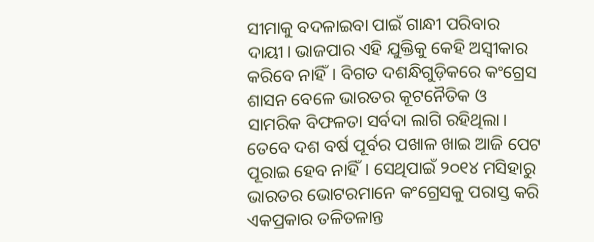ସୀମାକୁ ବଦଳାଇବା ପାଇଁ ଗାନ୍ଧୀ ପରିବାର ଦାୟୀ। ଭାଜପାର ଏହି ଯୁକ୍ତିକୁ କେହି ଅସ୍ବୀକାର କରିବେ ନାହିଁ। ବିଗତ ଦଶନ୍ଧିଗୁଡ଼ିକରେ କଂଗ୍ରେସ ଶାସନ ବେଳେ ଭାରତର କୂଟନୈତିକ ଓ ସାମରିକ ବିଫଳତା ସର୍ବଦା ଲାଗି ରହିଥିଲା। ତେବେ ଦଶ ବର୍ଷ ପୂର୍ବର ପଖାଳ ଖାଇ ଆଜି ପେଟ ପୂରାଇ ହେବ ନାହିଁ। ସେଥିପାଇଁ ୨୦୧୪ ମସିହାରୁ ଭାରତର ଭୋଟରମାନେ କଂଗ୍ରେସକୁ ପରାସ୍ତ କରି ଏକପ୍ରକାର ତଳିତଳାନ୍ତ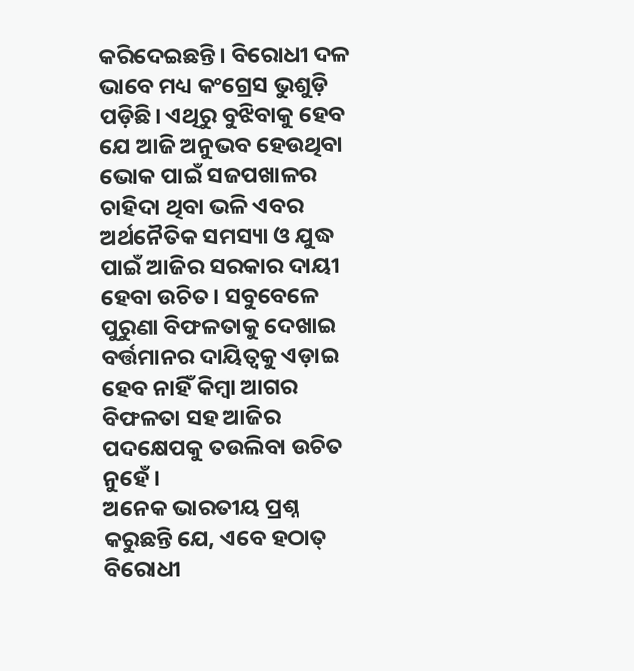କରିଦେଇଛନ୍ତି। ବିରୋଧୀ ଦଳ ଭାବେ ମଧ୍ୟ କଂଗ୍ରେସ ଭୁଶୁଡ଼ି ପଡ଼ିଛି। ଏଥିରୁ ବୁଝିବାକୁ ହେବ ଯେ ଆଜି ଅନୁଭବ ହେଉଥିବା ଭୋକ ପାଇଁ ସଜପଖାଳର ଚାହିଦା ଥିବା ଭଳି ଏବର ଅର୍ଥନୈତିକ ସମସ୍ୟା ଓ ଯୁଦ୍ଧ ପାଇଁ ଆଜିର ସରକାର ଦାୟୀ ହେବା ଉଚିତ। ସବୁବେଳେ ପୁରୁଣା ବିଫଳତାକୁ ଦେଖାଇ ବର୍ତ୍ତମାନର ଦାୟିତ୍ୱକୁ ଏଡ଼ାଇ ହେବ ନାହିଁ କିମ୍ବା ଆଗର ବିଫଳତା ସହ ଆଜିର ପଦକ୍ଷେପକୁ ତଉଲିବା ଉଚିତ ନୁହେଁ।
ଅନେକ ଭାରତୀୟ ପ୍ରଶ୍ନ କରୁଛନ୍ତି ଯେ, ଏବେ ହଠାତ୍‌ ବିରୋଧୀ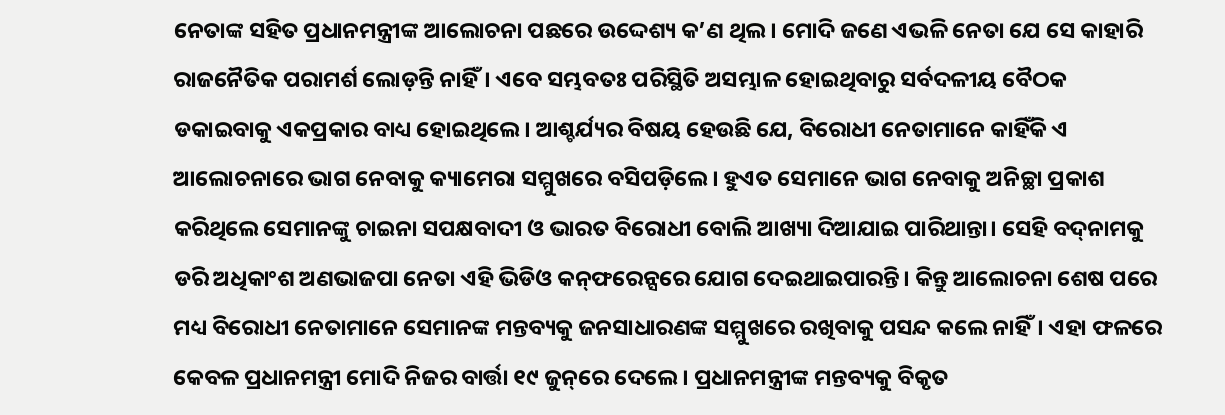ନେତାଙ୍କ ସହିତ ପ୍ରଧାନମନ୍ତ୍ରୀଙ୍କ ଆଲୋଚନା ପଛରେ ଉଦ୍ଦେଶ୍ୟ କ’ଣ ଥିଲ। ମୋଦି ଜଣେ ଏଭଳି ନେତା ଯେ ସେ କାହାରି ରାଜନୈତିକ ପରାମର୍ଶ ଲୋଡ଼ନ୍ତି ନାହିଁ। ଏବେ ସମ୍ଭବତଃ ପରିସ୍ଥିତି ଅସମ୍ଭାଳ ହୋଇଥିବାରୁ ସର୍ବଦଳୀୟ ବୈଠକ ଡକାଇବାକୁ ଏକପ୍ରକାର ବାଧ୍ୟ ହୋଇଥିଲେ। ଆଶ୍ଚର୍ଯ୍ୟର ବିଷୟ ହେଉଛି ଯେ, ବିରୋଧୀ ନେତାମାନେ କାହିଁକି ଏ ଆଲୋଚନାରେ ଭାଗ ନେବାକୁ କ୍ୟାମେରା ସମ୍ମୁଖରେ ବସିପଡ଼ିଲେ। ହୁଏତ ସେମାନେ ଭାଗ ନେବାକୁ ଅନିଚ୍ଛା ପ୍ରକାଶ କରିଥିଲେ ସେମାନଙ୍କୁ ଚାଇନା ସପକ୍ଷବାଦୀ ଓ ଭାରତ ବିରୋଧୀ ବୋଲି ଆଖ୍ୟା ଦିଆଯାଇ ପାରିଥାନ୍ତା। ସେହି ବଦ୍‌ନାମକୁ ଡରି ଅଧିକାଂଶ ଅଣଭାଜପା ନେତା ଏହି ଭିଡିଓ କନ୍‌ଫରେନ୍ସରେ ଯୋଗ ଦେଇଥାଇପାରନ୍ତି। କିନ୍ତୁ ଆଲୋଚନା ଶେଷ ପରେ ମଧ୍ୟ ବିରୋଧୀ ନେତାମାନେ ସେମାନଙ୍କ ମନ୍ତବ୍ୟକୁ ଜନସାଧାରଣଙ୍କ ସମ୍ମୁଖରେ ରଖିବାକୁ ପସନ୍ଦ କଲେ ନାହିଁ। ଏହା ଫଳରେ କେବଳ ପ୍ରଧାନମନ୍ତ୍ରୀ ମୋଦି ନିଜର ବାର୍ତ୍ତା ୧୯ ଜୁନ୍‌ରେ ଦେଲେ। ପ୍ରଧାନମନ୍ତ୍ରୀଙ୍କ ମନ୍ତବ୍ୟକୁ ବିକୃତ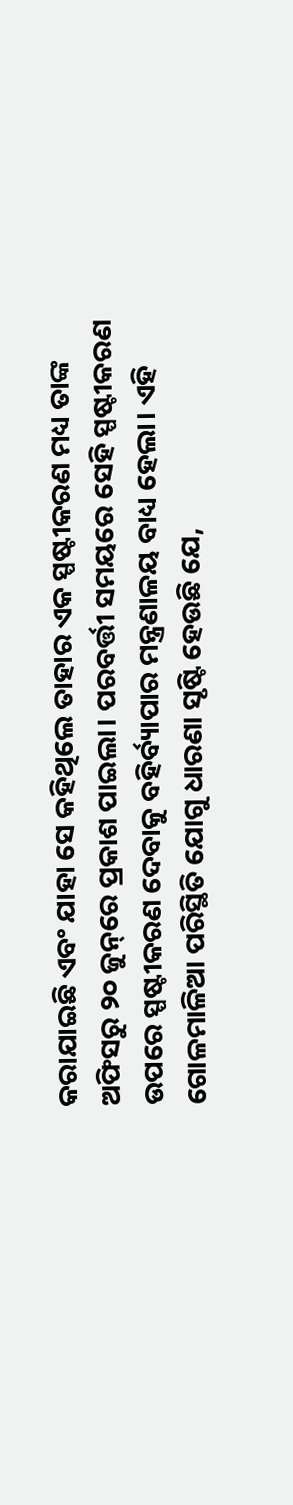କରାଯାଇଛି ଏବଂ ଯାହା ସେ କହିଥିଲେ ତାହାର ଏକ ସ୍ପଷ୍ଟୀକରଣ ମଧ୍ୟ ତାଙ୍କ ଅଫିସରୁ ୨୦ ଜୁନ୍‌ରେ ପ୍ରକାଶ ପାଇଲା। ପରବର୍ତ୍ତୀ ସମୟରେ ସେହି ସ୍ପଷ୍ଟୀକରଣ ଉପରେ ସ୍ପଷ୍ଟୀକରଣ ଦେବାକୁ ବହିର୍ବ୍ୟାପାର ମନ୍ତ୍ରଣାଳୟ ବାଧ୍ୟ ହେଲା। ଏହି ଗୋଳମାଳିଆ ପରିସ୍ଥିତି ଯୋଗୁ ଧାରଣା ସୃଷ୍ଟି ହେଉଛି ଯେ,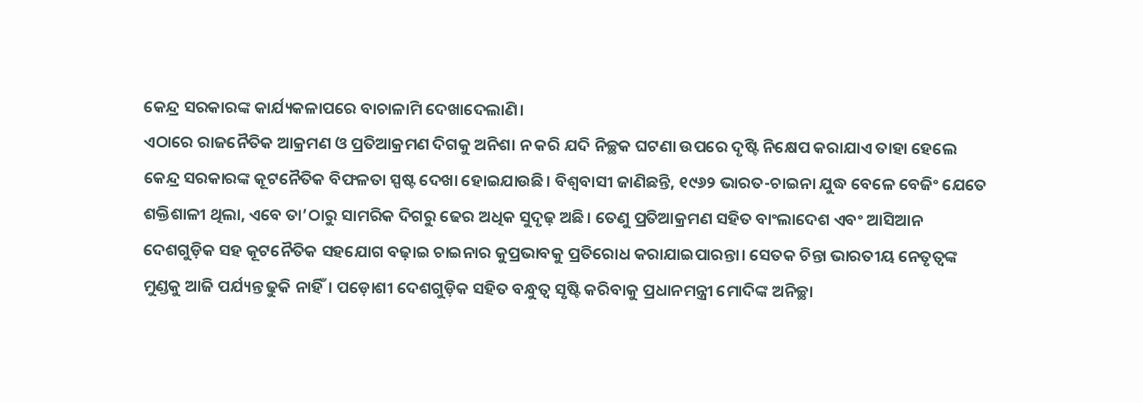କେନ୍ଦ୍ର ସରକାରଙ୍କ କାର୍ଯ୍ୟକଳାପରେ ବାଚାଳାମି ଦେଖାଦେଲାଣି।
ଏଠାରେ ରାଜନୈତିକ ଆକ୍ରମଣ ଓ ପ୍ରତିଆକ୍ରମଣ ଦିଗକୁ ଅନିଶା ନ କରି ଯଦି ନିଚ୍ଛକ ଘଟଣା ଉପରେ ଦୃଷ୍ଟି ନିକ୍ଷେପ କରାଯାଏ ତାହା ହେଲେ କେନ୍ଦ୍ର ସରକାରଙ୍କ କୂଟନୈତିକ ବିଫଳତା ସ୍ପଷ୍ଟ ଦେଖା ହୋଇଯାଉଛି। ବିଶ୍ୱବାସୀ ଜାଣିଛନ୍ତି, ୧୯୬୨ ଭାରତ-ଚାଇନା ଯୁଦ୍ଧ ବେଳେ ବେଜିଂ ଯେତେ ଶକ୍ତିଶାଳୀ ଥିଲା, ଏବେ ତା’ଠାରୁ ସାମରିକ ଦିଗରୁ ଢେର ଅଧିକ ସୁଦୃଢ଼ ଅଛି। ତେଣୁ ପ୍ରତିଆକ୍ରମଣ ସହିତ ବାଂଲାଦେଶ ଏବଂ ଆସିଆନ ଦେଶଗୁଡ଼ିକ ସହ କୂଟନୈତିକ ସହଯୋଗ ବଢ଼ାଇ ଚାଇନାର କୁପ୍ରଭାବକୁ ପ୍ରତିରୋଧ କରାଯାଇପାରନ୍ତା। ସେତକ ଚିନ୍ତା ଭାରତୀୟ ନେତୃତ୍ୱଙ୍କ ମୁଣ୍ଡକୁ ଆଜି ପର୍ଯ୍ୟନ୍ତ ଢୁକି ନାହିଁ। ପଡ଼ୋଶୀ ଦେଶଗୁଡ଼ିକ ସହିତ ବନ୍ଧୁତ୍ୱ ସୃଷ୍ଟି କରିବାକୁ ପ୍ରଧାନମନ୍ତ୍ରୀ ମୋଦିଙ୍କ ଅନିଚ୍ଛା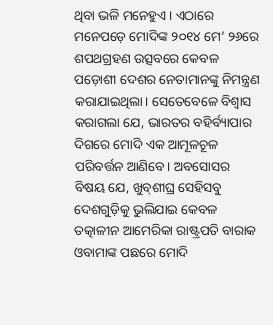ଥିବା ଭଳି ମନେହୁଏ। ଏଠାରେ ମନେପଡ଼େ ମୋଦିଙ୍କ ୨୦୧୪ ମେ’ ୨୬ରେ ଶପଥଗ୍ରହଣ ଉତ୍ସବରେ କେବଳ ପଡ଼ୋଶୀ ଦେଶର ନେତାମାନଙ୍କୁ ନିମନ୍ତ୍ରଣ କରାଯାଇଥିଲା। ସେତେବେଳେ ବିଶ୍ୱାସ କରାଗଲା ଯେ, ଭାରତର ବହିର୍ବ୍ୟାପାର ଦିଗରେ ମୋଦି ଏକ ଆମୂଳଚୂଳ ପରିବର୍ତ୍ତନ ଆଣିବେ। ଅବସୋସର ବିଷୟ ଯେ, ଖୁବ୍‌ଶୀଘ୍ର ସେହିସବୁ ଦେଶଗୁଡ଼ିକୁ ଭୁଲିଯାଇ କେବଳ ତତ୍କାଳୀନ ଆମେରିକା ରାଷ୍ଟ୍ରପତି ବାରାକ ଓବାମାଙ୍କ ପଛରେ ମୋଦି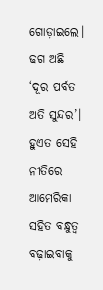ଗୋଡ଼ାଇଲେ। ଢଗ ଅଛି ‘ଦୂର ପର୍ବତ ଅତି ସୁନ୍ଦର’। ହୁଏତ ସେହି ନୀତିରେ ଆମେରିକା ସହିତ ବନ୍ଧୁତ୍ୱ ବଢ଼ାଇବାକୁ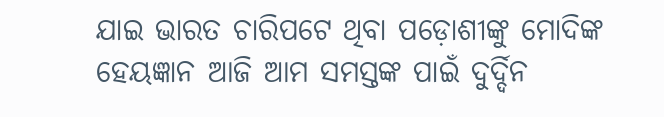ଯାଇ ଭାରତ ଚାରିପଟେ ଥିବା ପଡ଼ୋଶୀଙ୍କୁ ମୋଦିଙ୍କ ହେୟଜ୍ଞାନ ଆଜି ଆମ ସମସ୍ତଙ୍କ ପାଇଁ ଦୁର୍ଦ୍ଦିନ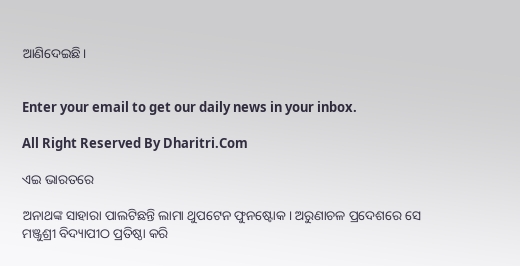ଆଣିଦେଇଛି।


Enter your email to get our daily news in your inbox.

All Right Reserved By Dharitri.Com

ଏଇ ଭାରତରେ

ଅନାଥଙ୍କ ସାହାରା ପାଲଟିଛନ୍ତି ଲାମା ଥୁପଟେନ ଫୁନଷ୍ଟୋକ। ଅରୁଣାଚଳ ପ୍ରଦେଶରେ ସେ ମଞ୍ଜୁଶ୍ରୀ ବିଦ୍ୟାପୀଠ ପ୍ରତିଷ୍ଠା କରି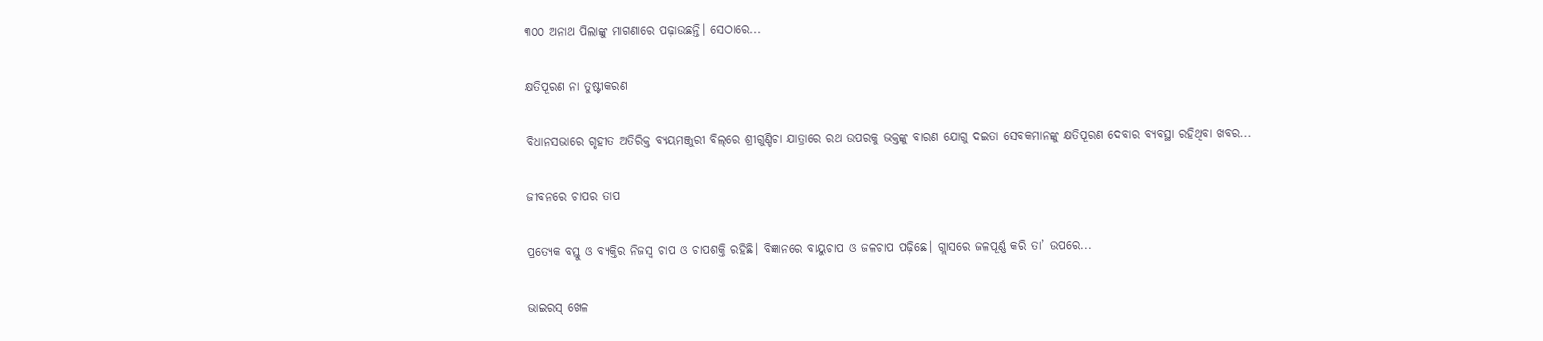୩୦୦ ଅନାଥ ପିଲାଙ୍କୁ ମାଗଣାରେ ପଢ଼ାଉଛନ୍ତି। ସେଠାରେ...

କ୍ଷତିପୂରଣ ନା ତୁଷ୍ଟୀକରଣ

ବିଧାନସଭାରେ ଗୃହୀତ ଅତିରିକ୍ତ ବ୍ୟୟମଞ୍ଜୁରୀ ବିଲ୍‌ରେ ଶ୍ରୀଗୁଣ୍ଡିଚା ଯାତ୍ରାରେ ରଥ ଉପରକୁ ଭକ୍ତଙ୍କୁ ବାରଣ ଯୋଗୁ ଦଇତା ସେବକମାନଙ୍କୁ କ୍ଷତିପୂରଣ ଦେବାର ବ୍ୟବସ୍ଥା ରହିଥିବା ଖବର...

ଜୀବନରେ ଚାପର ତାପ

ପ୍ରତ୍ୟେକ ବସ୍ତୁ ଓ ବ୍ୟକ୍ତିର ନିଜସ୍ବ ଚାପ ଓ ଚାପଶକ୍ତି ରହିଛି। ବିଜ୍ଞାନରେ ବାୟୁଚାପ ଓ ଜଳଚାପ ପଢ଼ିଛେ। ଗ୍ଲାସରେ ଜଳପୂର୍ଣ୍ଣ କରି ତା’ ଉପରେ...

ଭାଇରସ୍‌ ଖେଳ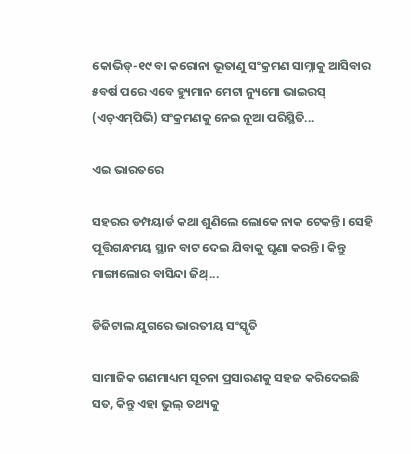କୋଭିଡ୍‌-୧୯ ବା କରୋନା ଭୂତାଣୁ ସଂକ୍ରମଣ ସାମ୍ନାକୁ ଆସିବାର ୫ବର୍ଷ ପରେ ଏବେ ହ୍ୟୁମାନ ମେଟା ନ୍ୟୁମୋ ଭାଇରସ୍‌ (ଏଚ୍‌ଏମ୍‌ପିଭି) ସଂକ୍ରମଣକୁ ନେଇ ନୂଆ ପରିସ୍ଥିତି...

ଏଇ ଭାରତରେ

ସହରର ଡମ୍ପୟାର୍ଡ କଥା ଶୁଣିଲେ ଲୋକେ ନାକ ଟେକନ୍ତି। ସେହି ପୂତ୍ତିଗନ୍ଧମୟ ସ୍ଥାନ ବାଟ ଦେଇ ଯିବାକୁ ଘୃଣା କରନ୍ତି। କିନ୍ତୁ ମାଙ୍ଗାଲୋର ବାସିନ୍ଦା ଜିଥ୍‌...

ଡିଜିଟାଲ ଯୁଗରେ ଭାରତୀୟ ସଂସ୍କୃତି

ସାମାଜିକ ଗଣମାଧ୍ୟମ ସୂଚନା ପ୍ରସାରଣକୁ ସହଜ କରିଦେଇଛି ସତ, କିନ୍ତୁ ଏହା ଭୁଲ୍‌ ତଥ୍ୟକୁ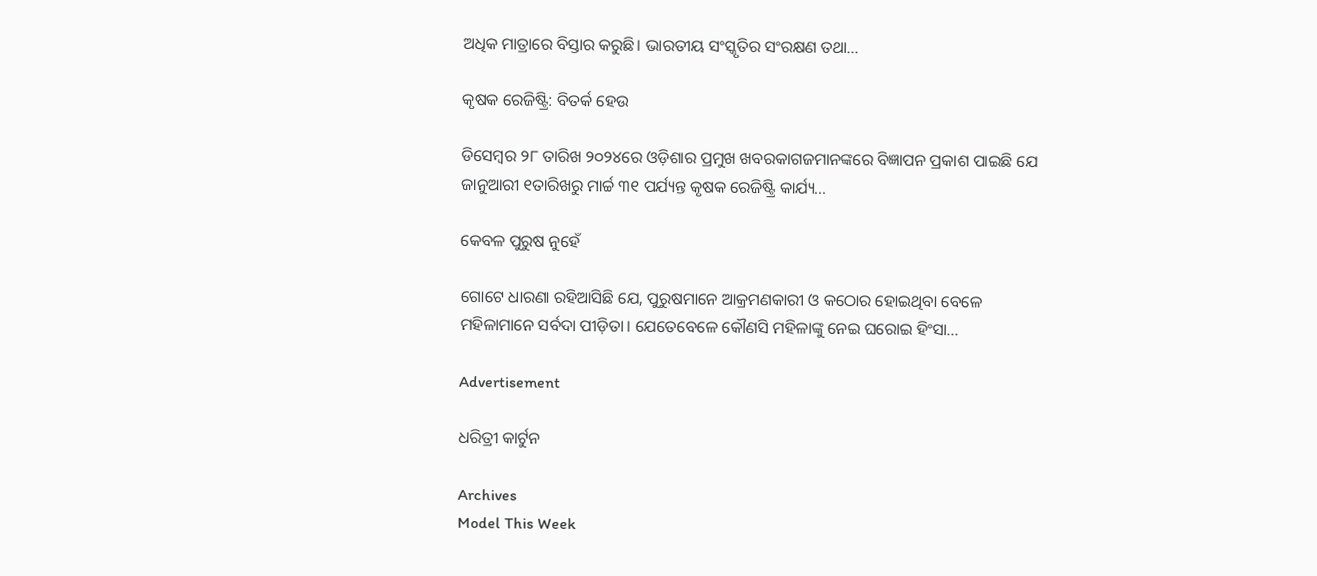ଅଧିକ ମାତ୍ରାରେ ବିସ୍ତାର କରୁଛି। ଭାରତୀୟ ସଂସ୍କୃତିର ସଂରକ୍ଷଣ ତଥା...

କୃଷକ ରେଜିଷ୍ଟ୍ରି: ବିତର୍କ ହେଉ

ଡିସେମ୍ବର ୨୮ ତାରିଖ ୨୦୨୪ରେ ଓଡ଼ିଶାର ପ୍ରମୁଖ ଖବରକାଗଜମାନଙ୍କରେ ବିଜ୍ଞାପନ ପ୍ରକାଶ ପାଇଛି ଯେ ଜାନୁଆରୀ ୧ତାରିଖରୁ ମାର୍ଚ୍ଚ ୩୧ ପର୍ଯ୍ୟନ୍ତ କୃଷକ ରେଜିଷ୍ଟ୍ରି କାର୍ଯ୍ୟ...

କେବଳ ପୁରୁଷ ନୁହେଁ

ଗୋଟେ ଧାରଣା ରହିଆସିଛି ଯେ, ପୁରୁଷମାନେ ଆକ୍ରମଣକାରୀ ଓ କଠୋର ହୋଇଥିବା ବେଳେ ମହିଳାମାନେ ସର୍ବଦା ପୀଡ଼ିତା। ଯେତେବେଳେ କୌଣସି ମହିଳାଙ୍କୁ ନେଇ ଘରୋଇ ହିଂସା...

Advertisement

ଧରିତ୍ରୀ କାର୍ଟୁନ

Archives
Model This Week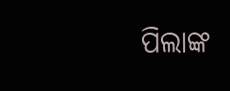ପିଲାଙ୍କ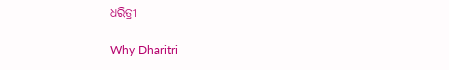ଧରିତ୍ରୀ

Why Dharitri